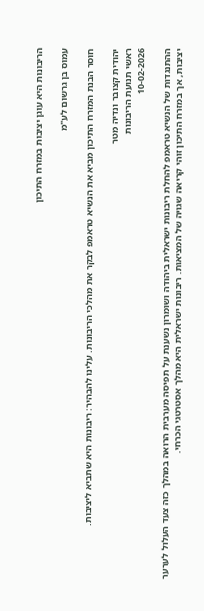הריבונות היא עוגן יציבות במזרח התיכון

עמוס בן גרשום לע"מ

חוסר הבנת המזרח התיכון מביא את הנשיא טראמפ לבקר את מהלכי הריבונות. עלינו להבהיר: ריבונות היא שתביא ליציבות.

יהודית קצובר ונדיה מטר
ראשי תנועת הריבונות
10-02-2026

ההתנגדות של הנשיא טראמפ להחלת ריבונות ישראלית ביהודה ושומרון נשענת על תפיסה מערבית הרואה במהלך כזה צעד העלול לערער יציבות, אך במזרח התיכון זוהי קריאה שגויה של המציאות. ריבונות ישראלית היא מהלך אסטרטגי הכרחי.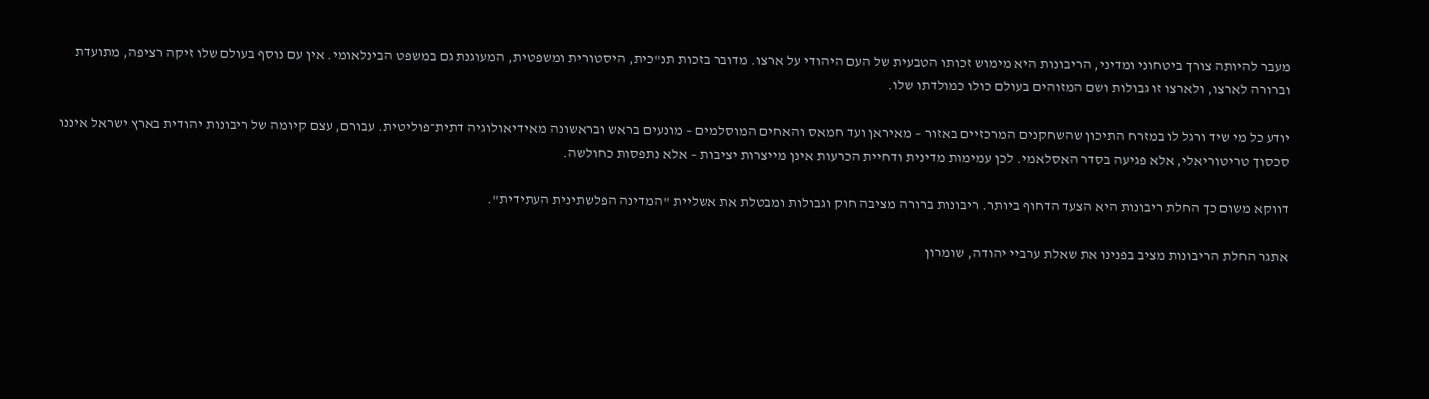מעבר להיותה צורך ביטחוני ומדיני, הריבונות היא מימוש זכותו הטבעית של העם היהודי על ארצו. מדובר בזכות תנ"כית, היסטורית ומשפטית, המעוגנת גם במשפט הבינלאומי. אין עם נוסף בעולם שלו זיקה רציפה, מתועדת וברורה לארצו, ולארצו זו גבולות ושם המזוהים בעולם כולו כמולדתו שלו.

יודע כל מי שיד ורגל לו במזרח התיכון שהשחקנים המרכזיים באזור – מאיראן ועד חמאס והאחים המוסלמים – מונעים בראש ובראשונה מאידיאולוגיה דתית־פוליטית. עבורם, עצם קיומה של ריבונות יהודית בארץ ישראל איננו סכסוך טריטוריאלי, אלא פגיעה בסדר האסלאמי. לכן עמימות מדינית ודחיית הכרעות אינן מייצרות יציבות – אלא נתפסות כחולשה.

דווקא משום כך החלת ריבונות היא הצעד הדחוף ביותר. ריבונות ברורה מציבה חוק וגבולות ומבטלת את אשליית "המדינה הפלשתינית העתידית".

אתגר החלת הריבונות מציב בפנינו את שאלת ערביי יהודה, שומרון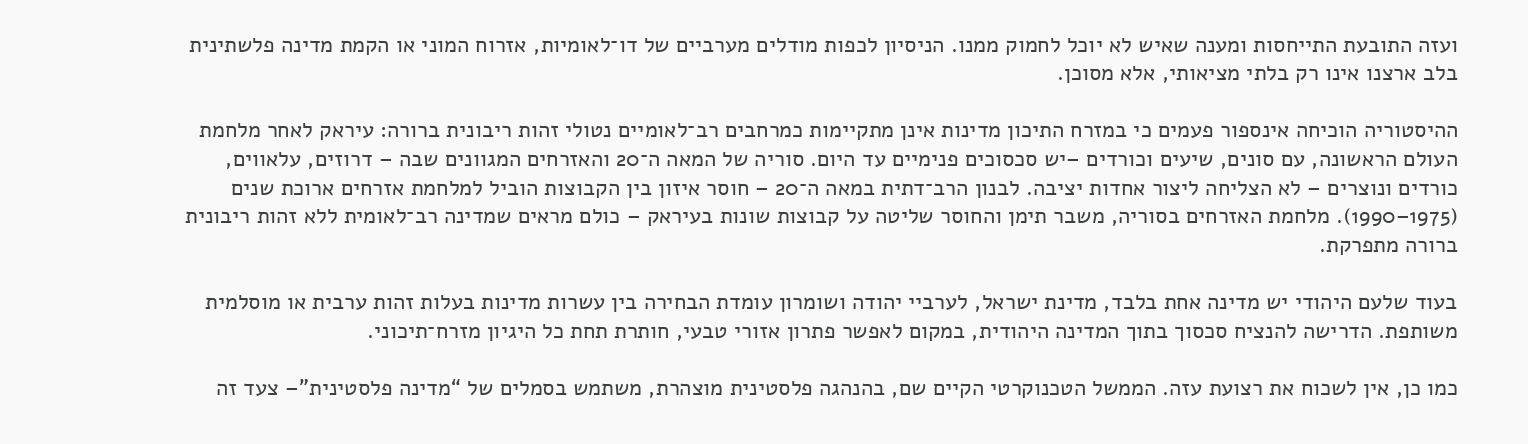ועזה התובעת התייחסות ומענה שאיש לא יוכל לחמוק ממנו. הניסיון לכפות מודלים מערביים של דו־לאומיות, אזרוח המוני או הקמת מדינה פלשתינית בלב ארצנו אינו רק בלתי מציאותי, אלא מסוכן.

ההיסטוריה הוכיחה אינספור פעמים כי במזרח התיכון מדינות אינן מתקיימות כמרחבים רב־לאומיים נטולי זהות ריבונית ברורה: עיראק לאחר מלחמת העולם הראשונה, עם סונים, שיעים וכורדים –יש סכסוכים פנימיים עד היום. סוריה של המאה ה־20 והאזרחים המגוונים שבה – דרוזים, עלאווים, כורדים ונוצרים – לא הצליחה ליצור אחדות יציבה. לבנון הרב־דתית במאה ה־20 – חוסר איזון בין הקבוצות הוביל למלחמת אזרחים ארוכת שנים (1975–1990). מלחמת האזרחים בסוריה, משבר תימן והחוסר שליטה על קבוצות שונות בעיראק – כולם מראים שמדינה רב־לאומית ללא זהות ריבונית ברורה מתפרקת.

בעוד שלעם היהודי יש מדינה אחת בלבד, מדינת ישראל, לערביי יהודה ושומרון עומדת הבחירה בין עשרות מדינות בעלות זהות ערבית או מוסלמית משותפת. הדרישה להנציח סכסוך בתוך המדינה היהודית, במקום לאפשר פתרון אזורי טבעי, חותרת תחת כל היגיון מזרח־תיכוני.

כמו כן, אין לשכוח את רצועת עזה. הממשל הטכנוקרטי הקיים שם, בהנהגה פלסטינית מוצהרת, משתמש בסמלים של “מדינה פלסטינית”– צעד זה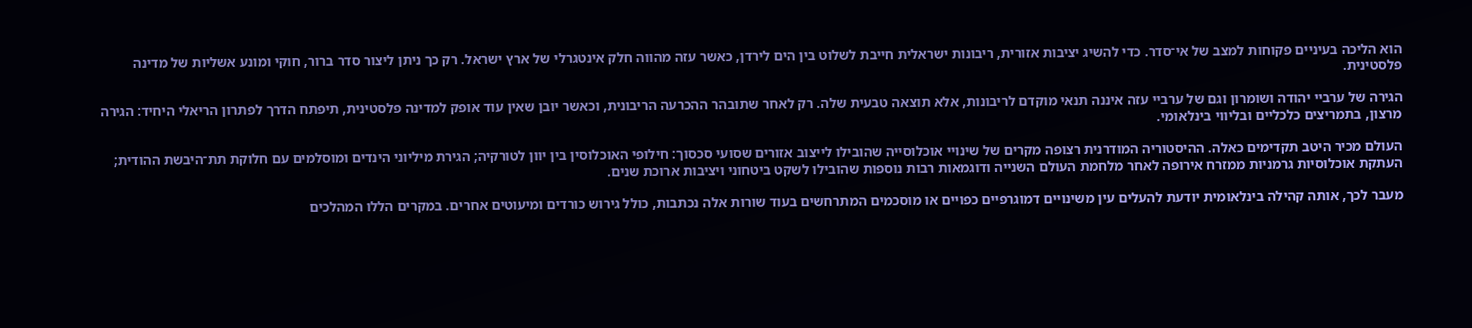הוא הליכה בעיניים פקוחות למצב של אי־סדר. כדי להשיג יציבות אזורית, ריבונות ישראלית חייבת לשלוט בין הים לירדן, כאשר עזה מהווה חלק אינטגרלי של ארץ ישראל. רק כך ניתן ליצור סדר ברור, חוקי ומונע אשליות של מדינה פלסטינית.

הגירה של ערביי יהודה ושומרון וגם של ערביי עזה איננה תנאי מוקדם לריבונות, אלא תוצאה טבעית שלה. רק לאחר שתובהר ההכרעה הריבונית, וכאשר יובן שאין עוד אופק למדינה פלסטינית, תיפתח הדרך לפתרון הריאלי היחיד: הגירה מרצון, בתמריצים כלכליים ובליווי בינלאומי.

העולם מכיר היטב תקדימים כאלה. ההיסטוריה המודרנית רצופה מקרים של שינויי אוכלוסייה שהובילו לייצוב אזורים שסועי סכסוך: חילופי האוכלוסין בין יוון לטורקיה; הגירת מיליוני הינדים ומוסלמים עם חלוקת תת־היבשת ההודית; העתקת אוכלוסיות גרמניות ממזרח אירופה לאחר מלחמת העולם השנייה ודוגמאות רבות נוספות שהובילו לשקט ביטחוני ויציבות ארוכת שנים.

מעבר לכך, אותה קהילה בינלאומית יודעת להעלים עין משינויים דמוגרפיים כפויים או מוסכמים המתרחשים בעוד שורות אלה נכתבות, כולל גירוש כורדים ומיעוטים אחרים. במקרים הללו המהלכים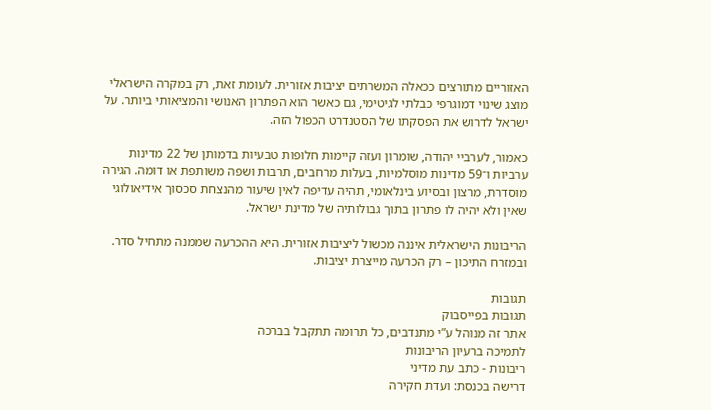האזוריים מתורצים ככאלה המשרתים יציבות אזורית. לעומת זאת, רק במקרה הישראלי מוצג שינוי דמוגרפי כבלתי לגיטימי, גם כאשר הוא הפתרון האנושי והמציאותי ביותר. על ישראל לדרוש את הפסקתו של הסטנדרט הכפול הזה.

כאמור, לערביי יהודה, שומרון ועזה קיימות חלופות טבעיות בדמותן של 22 מדינות ערביות ו־59 מדינות מוסלמיות, בעלות מרחבים, תרבות ושפה משותפת או דומה. הגירה מוסדרת, מרצון ובסיוע בינלאומי, תהיה עדיפה לאין שיעור מהנצחת סכסוך אידיאולוגי שאין ולא יהיה לו פתרון בתוך גבולותיה של מדינת ישראל.

הריבונות הישראלית איננה מכשול ליציבות אזורית. היא ההכרעה שממנה מתחיל סדר. ובמזרח התיכון – רק הכרעה מייצרת יציבות.

תגובות
תגובות בפייסבוק
אתר זה מנוהל ע”י מתנדבים, כל תרומה תתקבל בברכה
לתמיכה ברעיון הריבונות
ריבונות - כתב עת מדיני
דרישה בכנסת: ועדת חקירה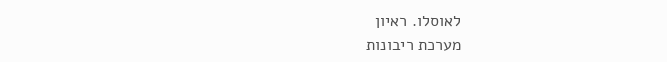לאוסלו. ראיון
מערכת ריבונות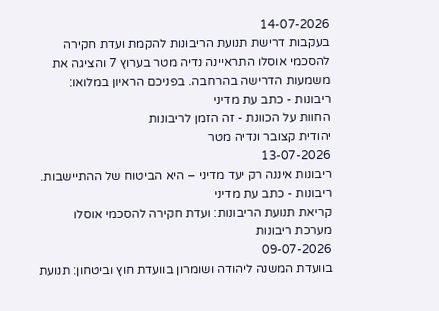14-07-2026
בעקבות דרישת תנועת הריבונות להקמת ועדת חקירה להסכמי אוסלו התראיינה נדיה מטר בערוץ 7 והציגה את משמעות הדרישה בהרחבה. בפניכם הראיון במלואו:
ריבונות - כתב עת מדיני
החוות על הכוונת - זה הזמן לריבונות
יהודית קצובר ונדיה מטר
13-07-2026
ריבונות איננה רק יעד מדיני – היא הביטוח של ההתיישבות.
ריבונות - כתב עת מדיני
קריאת תנועת הריבונות: ועדת חקירה להסכמי אוסלו
מערכת ריבונות
09-07-2026
בוועדת המשנה ליהודה ושומרון בוועדת חוץ וביטחון: תנועת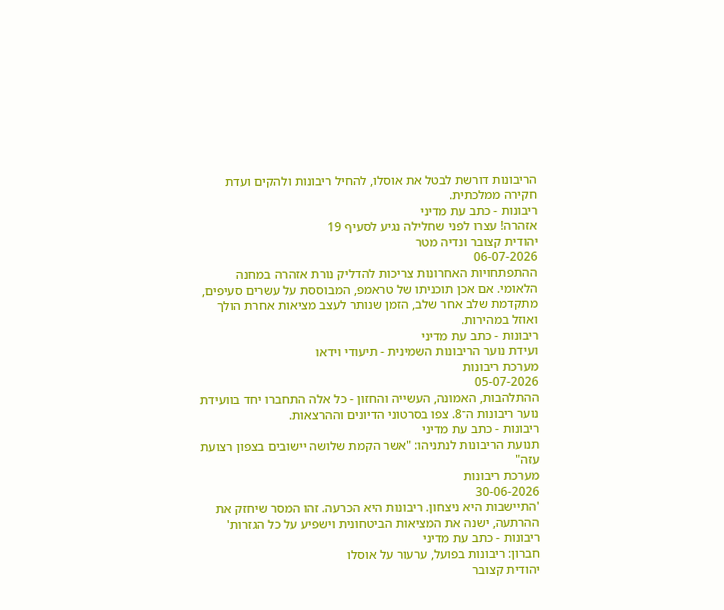הריבונות דורשת לבטל את אוסלו, להחיל ריבונות ולהקים ועדת חקירה ממלכתית.
ריבונות - כתב עת מדיני
אזהרה! עצרו לפני שחלילה נגיע לסעיף 19
יהודית קצובר ונדיה מטר
06-07-2026
ההתפתחויות האחרונות צריכות להדליק נורת אזהרה במחנה הלאומי. אם אכן תוכניתו של טראמפ, המבוססת על עשרים סעיפים, מתקדמת שלב אחר שלב, הזמן שנותר לעצב מציאות אחרת הולך ואוזל במהירות.
ריבונות - כתב עת מדיני
ועידת נוער הריבונות השמינית - תיעודי וידאו
מערכת ריבונות
05-07-2026
ההתלהבות, האמונה, העשייה והחזון - כל אלה התחברו יחד בוועידת נוער ריבונות ה־8. צפו בסרטוני הדיונים וההרצאות.
ריבונות - כתב עת מדיני
תנועת הריבונות לנתניהו: "אשר הקמת שלושה יישובים בצפון רצועת עזה"
מערכת ריבונות
30-06-2026
'התיישבות היא ניצחון. ריבונות היא הכרעה. זהו המסר שיחזק את ההרתעה, ישנה את המציאות הביטחונית וישפיע על כל הגזרות'
ריבונות - כתב עת מדיני
חברון: ריבונות בפועל, ערעור על אוסלו
יהודית קצובר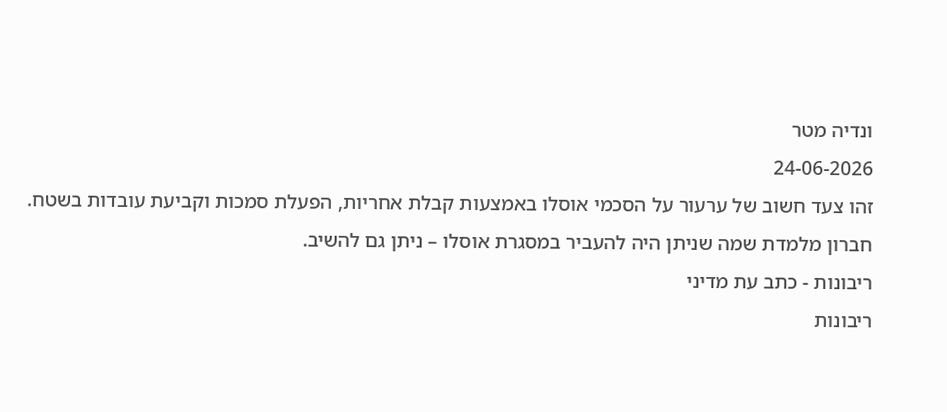ונדיה מטר
24-06-2026
זהו צעד חשוב של ערעור על הסכמי אוסלו באמצעות קבלת אחריות, הפעלת סמכות וקביעת עובדות בשטח. חברון מלמדת שמה שניתן היה להעביר במסגרת אוסלו – ניתן גם להשיב.
ריבונות - כתב עת מדיני
ריבונות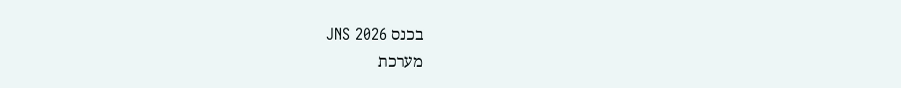בכנס JNS 2026
מערכת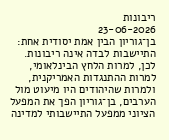ריבונות
23-06-2026
בן־גוריון הבין אמת יסודית אחת: התיישבות לבדה אינה ריבונות. לכן, למרות הלחץ הבינלאומי, למרות ההתנגדות האמריקנית, ולמרות שהיהודים היו מיעוט מול הערבים, בן־גוריון הפך את המפעל הציוני ממפעל התיישבותי למדינה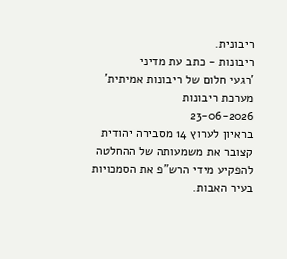ריבונית.
ריבונות - כתב עת מדיני
'רגעי חלום של ריבונות אמיתית'
מערכת ריבונות
23-06-2026
בראיון לערוץ 14 מסבירה יהודית קצובר את משמעותה של ההחלטה להפקיע מידי הרש"פ את הסמכויות בעיר האבות.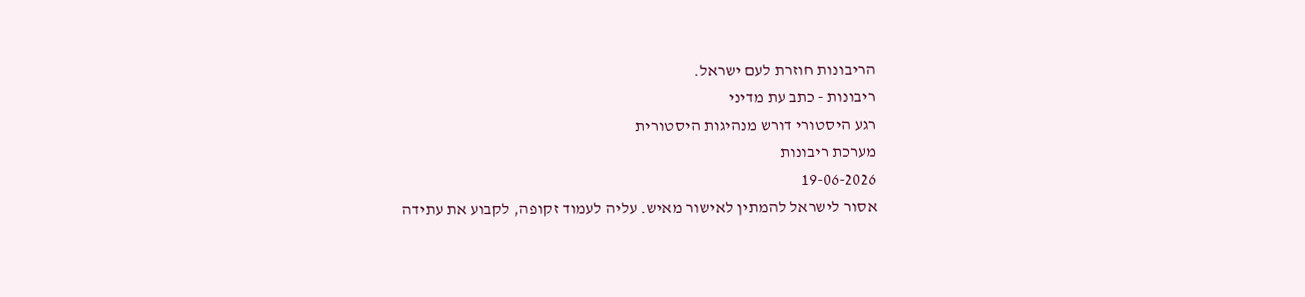הריבונות חוזרת לעם ישראל.
ריבונות - כתב עת מדיני
רגע היסטורי דורש מנהיגות היסטורית
מערכת ריבונות
19-06-2026
אסור לישראל להמתין לאישור מאיש. עליה לעמוד זקופה, לקבוע את עתידה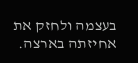בעצמה ולחזק את אחיזתה בארצה.